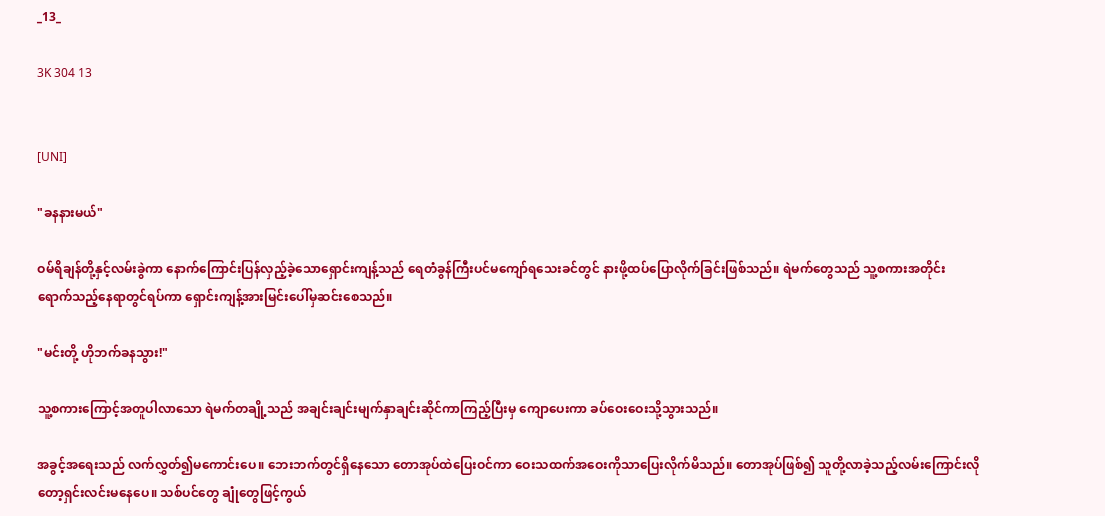_13_

3K 304 13


[UNI]

"ခနနားမယ်"

ဝမ်ရိချန်တို့နှင့်လမ်းခွဲကာ နောက်ကြောင်းပြန်လှည့်ခဲ့သောရှောင်းကျန့်သည် ရေတံခွန်ကြီးပင်မကျော်ရသေးခင်တွင် နားဖို့ထပ်ပြောလိုက်ခြင်းဖြစ်သည်။ ရဲမက်တွေသည် သူ့စကားအတိုင်း ရောက်သည့်နေရာတွင်ရပ်ကာ ရှောင်းကျန့်အားမြင်းပေါ်မှဆင်းစေသည်။

"မင်းတို့ ဟိုဘက်ခနသွား!"

သူ့စကားကြောင့်အတူပါလာသော ရဲမက်တချို့သည် အချင်းချင်းမျက်နှာချင်းဆိုင်ကာကြည့်ပြီးမှ ကျောပေးကာ ခပ်ဝေးဝေးသို့သွားသည်။

အခွင့်အရေးသည် လက်လွှတ်၍မကောင်းပေ။ ဘေးဘက်တွင်ရှိနေသော တောအုပ်ထဲပြေးဝင်ကာ ဝေးသထက်အဝေးကိုသာပြေးလိုက်မိသည်။ တောအုပ်ဖြစ်၍ သူတို့လာခဲ့သည့်လမ်းကြောင်းလိုတော့ရှင်းလင်းမနေပေ။ သစ်ပင်တွေ ချုံတွေဖြင့်ကွယ်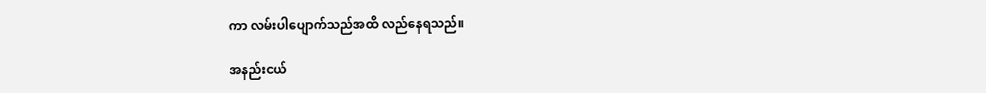ကာ လမ်းပါပျောက်သည်အထိ လည်နေရသည်။

အနည်းငယ်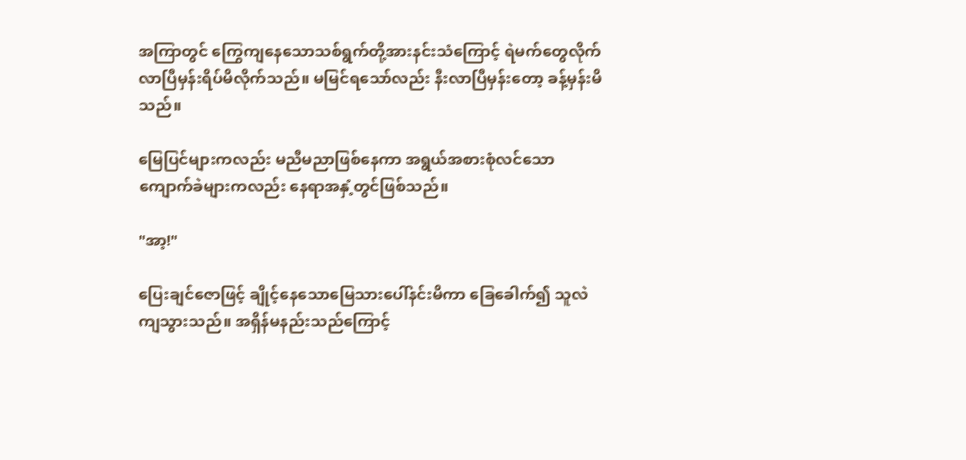အကြာတွင် ကြွေကျနေသောသစ်ရွက်တို့အားနင်းသံကြောင့် ရဲမက်တွေလိုက်လာပြီမှန်းရိပ်မိလိုက်သည်။ မမြင်ရသော်လည်း နီးလာပြီမှန်းတော့ ခန့်မှန်းမိသည်။

မြေပြင်များကလည်း မညီမညာဖြစ်နေကာ အရွယ်အစားစုံလင်သောကျောက်ခဲများကလည်း နေရာအနှံ့တွင်ဖြစ်သည်။

"အာ့!"

ပြေးချင်ဇောဖြင့် ချိုင့်နေသောမြေသားပေါ်နင်းမိကာ ခြေခေါက်၍ သူလဲကျသွားသည်။ အရှိန်မနည်းသည်ကြောင့်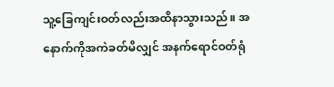သူ့ခြေကျင်းဝတ်လည်းအထိနာသွားသည်။ အနောက်ကိုအကဲခတ်မိလျှင် အနက်ရောင်ဝတ်ရုံ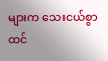များက သေးငယ်စွာထင်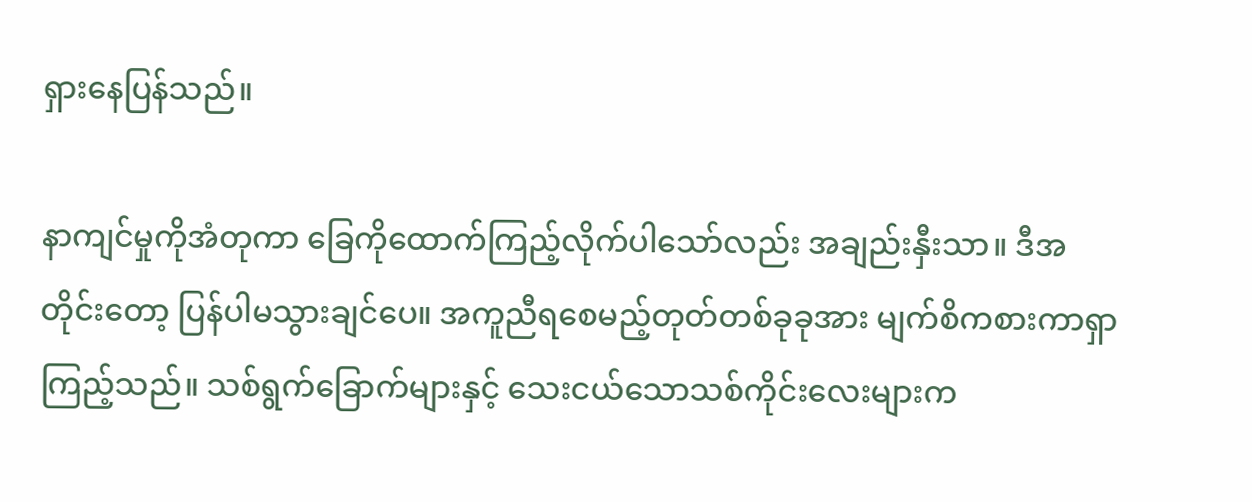ရှားနေပြန်သည်။

နာကျင်မှုကိုအံတုကာ ခြေကိုထောက်ကြည့်လိုက်ပါသော်လည်း အချည်းနှီးသာ။ ဒီအတိုင်းတော့ ပြန်ပါမသွားချင်ပေ။ အကူညီရစေမည့်တုတ်တစ်ခုခုအား မျက်စိကစားကာရှာကြည့်သည်။ သစ်ရွက်ခြောက်များနှင့် သေးငယ်သောသစ်ကိုင်းလေးများက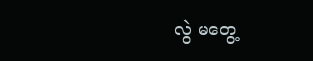လွဲ မတွေ့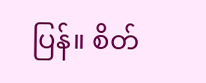ပြန်။ စိတ်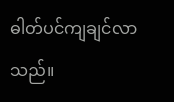ဓါတ်ပင်ကျချင်လာသည်။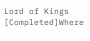Lord of Kings [Completed]Where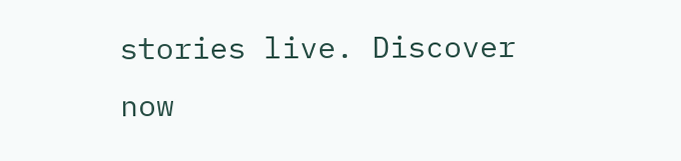stories live. Discover now